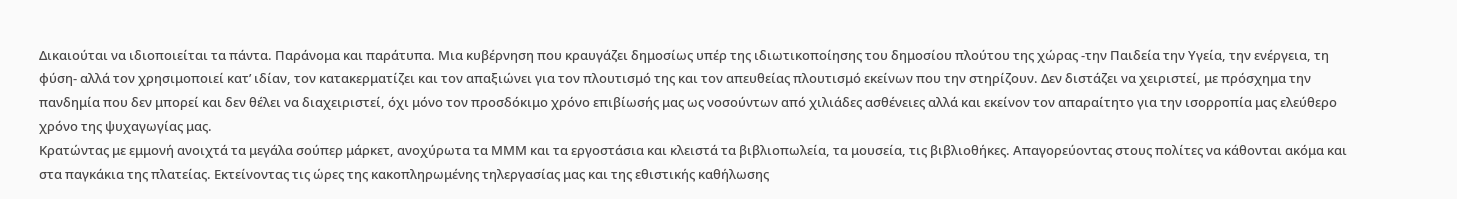Δικαιούται να ιδιοποιείται τα πάντα. Παράνομα και παράτυπα. Μια κυβέρνηση που κραυγάζει δημοσίως υπέρ της ιδιωτικοποίησης του δημοσίου πλούτου της χώρας -την Παιδεία την Υγεία, την ενέργεια, τη φύση- αλλά τον χρησιμοποιεί κατ’ ιδίαν, τον κατακερματίζει και τον απαξιώνει για τον πλουτισμό της και τον απευθείας πλουτισμό εκείνων που την στηρίζουν. Δεν διστάζει να χειριστεί, με πρόσχημα την πανδημία που δεν μπορεί και δεν θέλει να διαχειριστεί, όχι μόνο τον προσδόκιμο χρόνο επιβίωσής μας ως νοσούντων από χιλιάδες ασθένειες αλλά και εκείνον τον απαραίτητο για την ισορροπία μας ελεύθερο χρόνο της ψυχαγωγίας μας.
Κρατώντας με εμμονή ανοιχτά τα μεγάλα σούπερ μάρκετ, ανοχύρωτα τα ΜΜΜ και τα εργοστάσια και κλειστά τα βιβλιοπωλεία, τα μουσεία, τις βιβλιοθήκες. Απαγορεύοντας στους πολίτες να κάθονται ακόμα και στα παγκάκια της πλατείας. Εκτείνοντας τις ώρες της κακοπληρωμένης τηλεργασίας μας και της εθιστικής καθήλωσης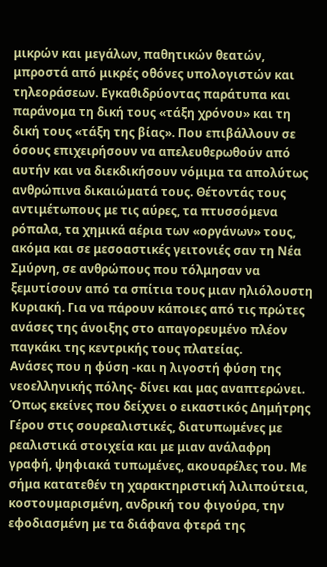μικρών και μεγάλων, παθητικών θεατών, μπροστά από μικρές οθόνες υπολογιστών και τηλεοράσεων. Εγκαθιδρύοντας παράτυπα και παράνομα τη δική τους «τάξη χρόνου» και τη δική τους «τάξη της βίας». Που επιβάλλουν σε όσους επιχειρήσουν να απελευθερωθούν από αυτήν και να διεκδικήσουν νόμιμα τα απολύτως ανθρώπινα δικαιώματά τους. Θέτοντάς τους αντιμέτωπους με τις αύρες, τα πτυσσόμενα ρόπαλα, τα χημικά αέρια των «οργάνων» τους, ακόμα και σε μεσοαστικές γειτονιές σαν τη Νέα Σμύρνη, σε ανθρώπους που τόλμησαν να ξεμυτίσουν από τα σπίτια τους μιαν ηλιόλουστη Κυριακή. Για να πάρουν κάποιες από τις πρώτες ανάσες της άνοιξης στο απαγορευμένο πλέον παγκάκι της κεντρικής τους πλατείας.
Ανάσες που η φύση -και η λιγοστή φύση της νεοελληνικής πόλης- δίνει και μας αναπτερώνει. Όπως εκείνες που δείχνει ο εικαστικός Δημήτρης Γέρου στις σουρεαλιστικές, διατυπωμένες με ρεαλιστικά στοιχεία και με μιαν ανάλαφρη γραφή, ψηφιακά τυπωμένες, ακουαρέλες του. Με σήμα κατατεθέν τη χαρακτηριστική λιλιπούτεια, κοστουμαρισμένη, ανδρική του φιγούρα, την εφοδιασμένη με τα διάφανα φτερά της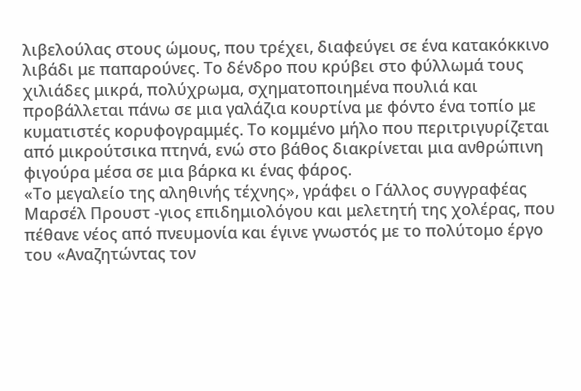λιβελούλας στους ώμους, που τρέχει, διαφεύγει σε ένα κατακόκκινο λιβάδι με παπαρούνες. Το δένδρο που κρύβει στο φύλλωμά τους χιλιάδες μικρά, πολύχρωμα, σχηματοποιημένα πουλιά και προβάλλεται πάνω σε μια γαλάζια κουρτίνα με φόντο ένα τοπίο με κυματιστές κορυφογραμμές. Το κομμένο μήλο που περιτριγυρίζεται από μικρούτσικα πτηνά, ενώ στο βάθος διακρίνεται μια ανθρώπινη φιγούρα μέσα σε μια βάρκα κι ένας φάρος.
«Το μεγαλείο της αληθινής τέχνης», γράφει ο Γάλλος συγγραφέας Μαρσέλ Προυστ -γιος επιδημιολόγου και μελετητή της χολέρας, που πέθανε νέος από πνευμονία και έγινε γνωστός με το πολύτομο έργο του «Αναζητώντας τον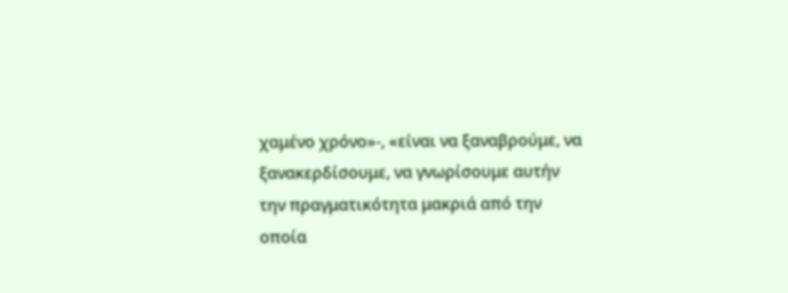χαμένο χρόνο»-, «είναι να ξαναβρούμε, να ξανακερδίσουμε, να γνωρίσουμε αυτήν την πραγματικότητα μακριά από την οποία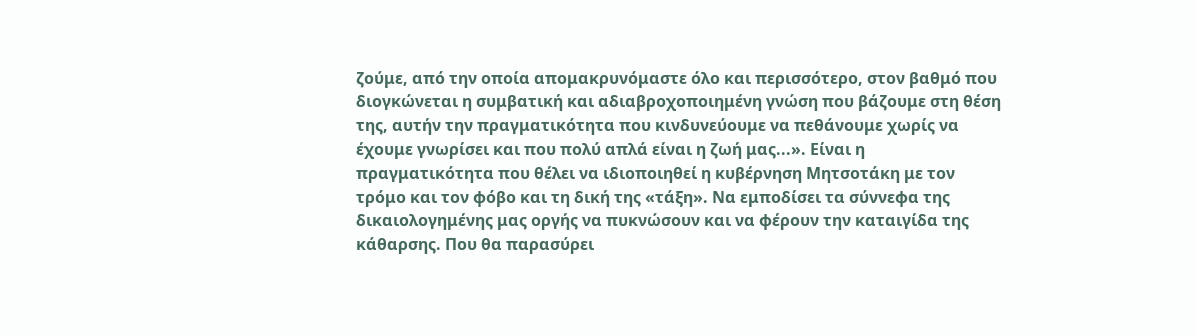ζούμε, από την οποία απομακρυνόμαστε όλο και περισσότερο, στον βαθμό που διογκώνεται η συμβατική και αδιαβροχοποιημένη γνώση που βάζουμε στη θέση της, αυτήν την πραγματικότητα που κινδυνεύουμε να πεθάνουμε χωρίς να έχουμε γνωρίσει και που πολύ απλά είναι η ζωή μας...». Είναι η πραγματικότητα που θέλει να ιδιοποιηθεί η κυβέρνηση Μητσοτάκη με τον τρόμο και τον φόβο και τη δική της «τάξη». Να εμποδίσει τα σύννεφα της δικαιολογημένης μας οργής να πυκνώσουν και να φέρουν την καταιγίδα της κάθαρσης. Που θα παρασύρει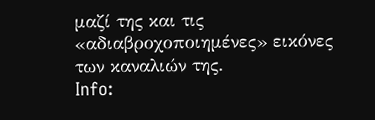μαζί της και τις «αδιαβροχοποιημένες» εικόνες των καναλιών της.
Info: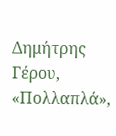Δημήτρης Γέρου, «Πολλαπλά»,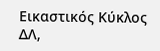Εικαστικός Κύκλος ΔΛ,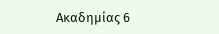Ακαδημίας 6